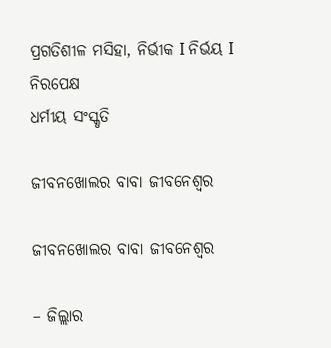ପ୍ରଗତିଶୀଳ ମସିହା, ନିର୍ଭୀକ I ନିର୍ଭୟ I ନିରପେକ୍ଷ
ଧର୍ମୀୟ ସଂସ୍କୃତି

ଜୀବନଖୋଲର ବାବା ଜୀବନେଶ୍ୱର

ଜୀବନଖୋଲର ବାବା ଜୀବନେଶ୍ୱର

– ଜିଲ୍ଲାର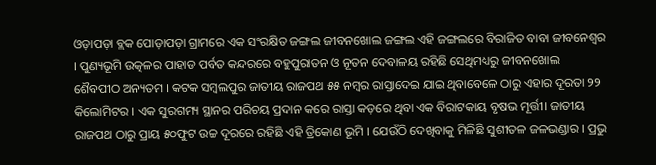ଓଡ଼ାପଡ଼ା ବ୍ଲକ ପୋଡ଼ାପଡ଼ା ଗ୍ରାମରେ ଏକ ସଂରକ୍ଷିତ ଜଙ୍ଗଲ ଜୀବନଖୋଲ ଜଙ୍ଗଲ ଏହି ଜଙ୍ଗଲରେ ବିରାଜିତ ବାବା ଜୀବନେଶ୍ୱର । ପୁଣ୍ୟଭୂମି ଉତ୍କଳର ପାହାଡ ପର୍ବତ କନ୍ଦରରେ ବହୁପୁରାତନ ଓ ନୂତନ ଦେବାଳୟ ରହିଛି ସେଥିମଧ୍ୟରୁ ଜୀବନଖୋଲ ଶୈବପୀଠ ଅନ୍ୟତମ । କଟକ ସମ୍ବଲପୁର ଜାତୀୟ ରାଜପଥ ୫୫ ନମ୍ୱର ରାସ୍ତାଦେଇ ଯାଇ ଥିବାବେଳେ ଠାରୁ ଏହାର ଦୂରତା ୨୨ କିଲୋମିଟର । ଏକ ସୁରଗମ୍ୟ ସ୍ଥାନର ପରିଚୟ ପ୍ରଦାନ କରେ ରାସ୍ତା କଡ଼ରେ ଥିବା ଏକ ବିରାଟକାୟ ବୃଷଭ ମୂର୍ତ୍ତୀ। ଜାତୀୟ ରାଜପଥ ଠାରୁ ପ୍ରାୟ ୫୦ଫୁଟ ଉଚ୍ଚ ଦୂରରେ ରହିଛି ଏହି ତ୍ରିକୋଣ ଭୂମି । ଯେଉଁଠି ଦେଖିବାକୁ ମିଳିଛି ସୁଶୀତଳ ଜଳଭଣ୍ଡାର । ପ୍ରଭୁ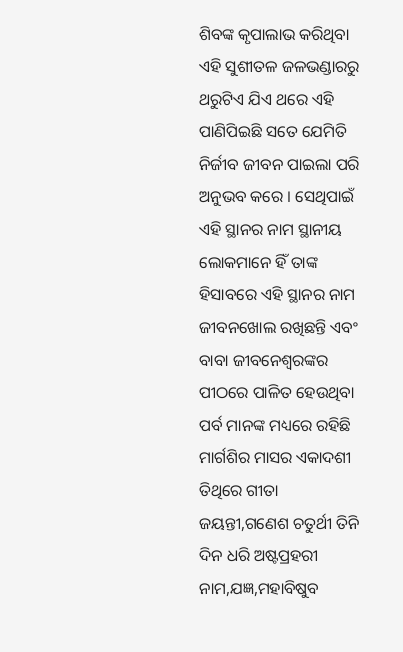ଶିବଙ୍କ କୃପାଲାଭ କରିଥିବା ଏହି ସୁଶୀତଳ ଜଳଭଣ୍ଡାରରୁ ଥରୁଟିଏ ଯିଏ ଥରେ ଏହି ପାଣିପିଇଛି ସତେ ଯେମିତି ନିର୍ଜୀବ ଜୀବନ ପାଇଲା ପରି ଅନୁଭବ କରେ । ସେଥିପାଇଁ ଏହି ସ୍ଥାନର ନାମ ସ୍ଥାନୀୟ ଲୋକମାନେ ହିଁ ତାଙ୍କ ହିସାବରେ ଏହି ସ୍ଥାନର ନାମ ଜୀବନଖୋଲ ରଖିଛନ୍ତି ଏବଂ ବାବା ଜୀବନେଶ୍ଵରଙ୍କର ପୀଠରେ ପାଳିତ ହେଉଥିବା ପର୍ବ ମାନଙ୍କ ମଧ୍ୟରେ ରହିଛି ମାର୍ଗଶିର ମାସର ଏକାଦଶୀ ତିଥିରେ ଗୀତା ଜୟନ୍ତୀ,ଗଣେଶ ଚତୁର୍ଥୀ ତିନି ଦିନ ଧରି ଅଷ୍ଟପ୍ରହରୀ ନାମ,ଯଜ୍ଞ,ମହାବିଷୁବ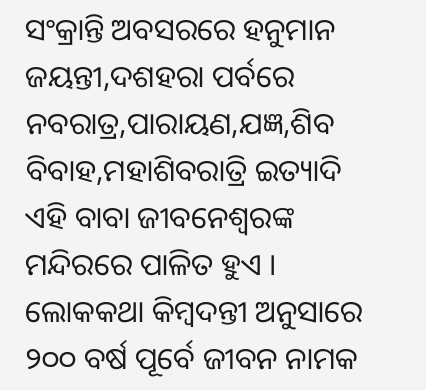ସଂକ୍ରାନ୍ତି ଅବସରରେ ହନୁମାନ ଜୟନ୍ତୀ,ଦଶହରା ପର୍ବରେ ନବରାତ୍ର,ପାରାୟଣ,ଯଜ୍ଞ,ଶିବ ବିବାହ,ମହାଶିବରାତ୍ରି ଇତ୍ୟାଦି ଏହି ବାବା ଜୀବନେଶ୍ୱରଙ୍କ ମନ୍ଦିରରେ ପାଳିତ ହୁଏ । ଲୋକକଥା କିମ୍ବଦନ୍ତୀ ଅନୁସାରେ ୨୦୦ ବର୍ଷ ପୂର୍ବେ ଜୀବନ ନାମକ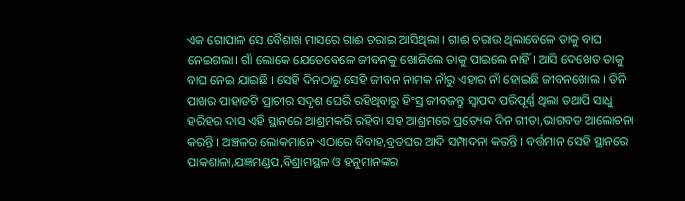ଏକ ଗୋପାଳ ସେ ବୈଶାଖ ମାସରେ ଗାଈ ଚରାଇ ଆସିଥିଲା । ଗାଈ ଚରାଉ ଥିଲାବେଳେ ତାକୁ ବାଘ ନେଇଗଲା। ଗାଁ ଲୋକେ ଯେତେବେଳେ ଜୀବନକୁ ଖୋଜିଲେ ତାକୁ ପାଇଲେ ନାହିଁ । ଆସି ଦେଖେତ ତାକୁ ବାଘ ନେଇ ଯାଇଛି । ସେହି ଦିନଠାରୁ ସେହି ଜୀବନ ନାମକ ନାଁରୁ ଏହାର ନାଁ ହୋଇଛି ଜୀବନଖୋଲ । ତିନି ପାଖର ପାହାଡଟି ପ୍ରାଚୀର ସଦୃଶ ଘେରି ରହିଥିବାରୁ ହିଂସ୍ର ଜୀବଜନ୍ତୁ ସ୍ୱାପଦ ପରିପୂର୍ଣ୍ଣ ଥିଲା ତଥାପି ସାଧୁ ହରିହର ଦାସ ଏହି ସ୍ଥାନରେ ଆଶ୍ରମକରି ରହିବା ସହ ଆଶ୍ରମରେ ପ୍ରତ୍ୟେକ ଦିନ ଗୀତା,ଭାଗବତ ଆଲୋଚନା କରନ୍ତି । ଅଞ୍ଚଳର ଲୋକମାନେ ଏଠାରେ ବିବାହ,ବ୍ରତଘର ଆଦି ସମ୍ପାଦନା କରନ୍ତି । ବର୍ତ୍ତମାନ ସେହି ସ୍ଥାନରେ ପାକଶାଳା,ଯଜ୍ଞମଣ୍ଡପ,ବିଶ୍ରାମସ୍ଥଳ ଓ ହନୁମାନଙ୍କର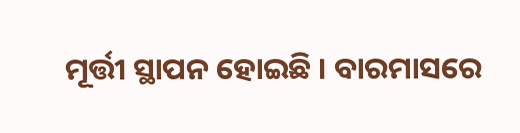ମୂର୍ତ୍ତୀ ସ୍ଥାପନ ହୋଇଛି । ବାରମାସରେ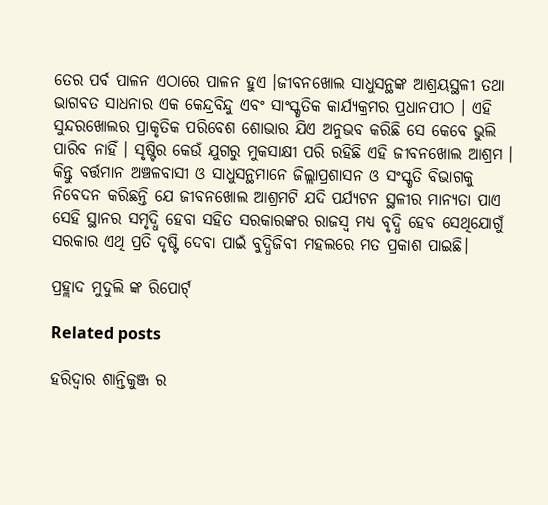ତେର ପର୍ବ ପାଳନ ଏଠାରେ ପାଳନ ହୁଏ ।ଜୀବନଖୋଲ ସାଧୁସନ୍ଥଙ୍କ ଆଶ୍ରୟସ୍ଥଳୀ ତଥା ଭାଗବତ ସାଧନାର ଏକ କେନ୍ଦ୍ରବିନ୍ଦୁ ଏବଂ ସାଂସ୍କୃତିକ କାର୍ଯ୍ୟକ୍ରମର ପ୍ରଧାନପୀଠ । ଏହି ସୁନ୍ଦରଖୋଲର ପ୍ରାକୃତିକ ପରିବେଶ ଶୋଭାର ଯିଏ ଅନୁଭବ କରିଛି ସେ କେବେ ଭୁଲି ପାରିବ ନାହିଁ । ସୃଷ୍ଟିର କେଉଁ ଯୁଗରୁ ମୁକସାକ୍ଷୀ ପରି ରହିଛି ଏହି ଜୀବନଖୋଲ ଆଶ୍ରମ । କିନ୍ତୁ ବର୍ତ୍ତମାନ ଅଞ୍ଚଳବାସୀ ଓ ସାଧୁସନ୍ଥମାନେ ଜିଲ୍ଲାପ୍ରଶାସନ ଓ ସଂସ୍କୃତି ବିଭାଗକୁ ନିବେଦନ କରିଛନ୍ତି ଯେ ଜୀବନଖୋଲ ଆଶ୍ରମଟି ଯଦି ପର୍ଯ୍ୟଟନ ସ୍ଥଳୀର ମାନ୍ୟତା ପାଏ ସେହି ସ୍ଥାନର ସମୃଦ୍ଧି ହେବା ସହିତ ସରକାରଙ୍କର ରାଜସ୍ବ ମଧ୍ୟ ବୃଦ୍ଧି ହେବ ସେଥିଯୋଗୁଁ ସରକାର ଏଥି ପ୍ରତି ଦୃଷ୍ଟି ଦେବା ପାଇଁ ବୁଦ୍ଧିଜିବୀ ମହଲରେ ମତ ପ୍ରକାଶ ପାଇଛି।

ପ୍ରହ୍ଲାଦ ମୁଦୁଲି ଙ୍କ ରିପୋର୍ଟ୍

Related posts

ହରିଦ୍ଵାର ଶାନ୍ତିକୁଞ୍ଜ ର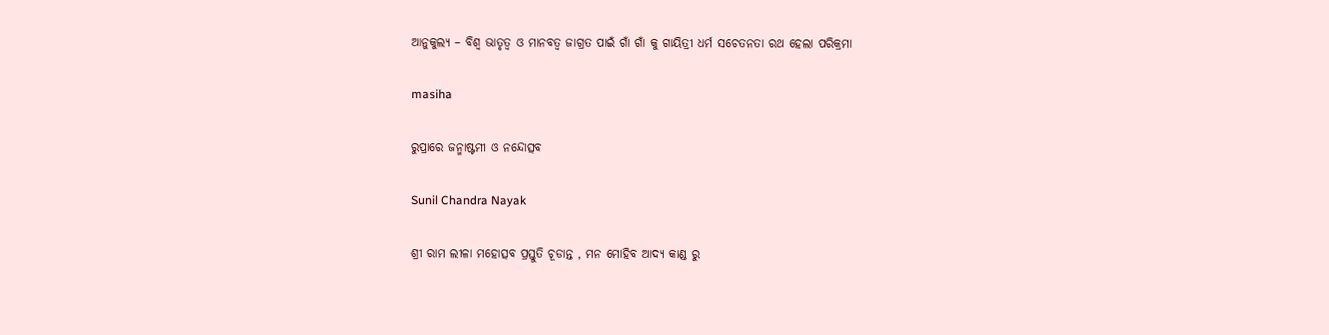ଆନୁକୁଲ୍ୟ – ବିଶ୍ୱ ଭାତୃତ୍ବ ଓ ମାନବତ୍ୱ ଜାଗ୍ରତ ପାଇଁ ଗାଁ ଗାଁ କୁ ଗାୟିତ୍ରୀ ଧର୍ମ ସଚେତନତା ରଥ ହେଲା ପରିକ୍ରମା

masiha

ରୁପ୍ରାରେ ଜନ୍ମାଷ୍ଟମୀ ଓ ନନ୍ଦୋତ୍ସବ

Sunil Chandra Nayak

ଶ୍ରୀ ରାମ ଲୀଳା ମହୋତ୍ସବ ପ୍ରସ୍ତୁତି ଚୂଡାନ୍ତ , ମନ ମୋହିବ ଆଦ୍ୟ କାଣ୍ଡ ରୁ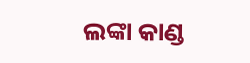ଲଙ୍କା କାଣ୍ଡ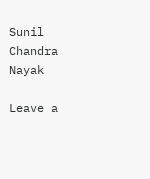Sunil Chandra Nayak

Leave a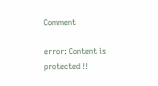Comment

error: Content is protected !!